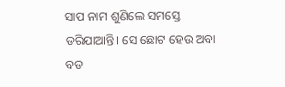ସାପ ନାମ ଶୁଣିଲେ ସମସ୍ତେ ଡରିଯାଆନ୍ତି। ସେ ଛୋଟ ହେଉ ଅବା ବଡ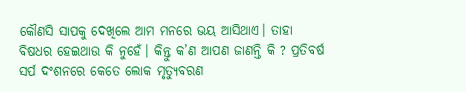କୌଣସି ସାପକୁ ଦେଖିଲେ ଆମ ମନରେ ଭୟ ଆସିଥାଏ। ତାହା ବିଷଧର ହେଇଥାଉ କି ନୁହେଁ। କିନ୍ତୁ କ’ଣ ଆପଣ ଜାଣନ୍ତି କି ? ପ୍ରତିବର୍ଷ ସର୍ପ ଦଂଶନରେ କେତେ ଲୋକ ମୃତ୍ୟୁବରଣ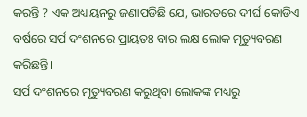କରନ୍ତି ? ଏକ ଅଧ୍ୟୟନରୁ ଜଣାପଡିଛି ଯେ, ଭାରତରେ ଦୀର୍ଘ କୋଡିଏ ବର୍ଷରେ ସର୍ପ ଦଂଶନରେ ପ୍ରାୟତଃ ବାର ଲକ୍ଷ ଲୋକ ମୃତ୍ୟୁବରଣ କରିଛନ୍ତି।
ସର୍ପ ଦଂଶନରେ ମୃତ୍ୟୁବରଣ କରୁଥିବା ଲୋକଙ୍କ ମଧ୍ୟରୁ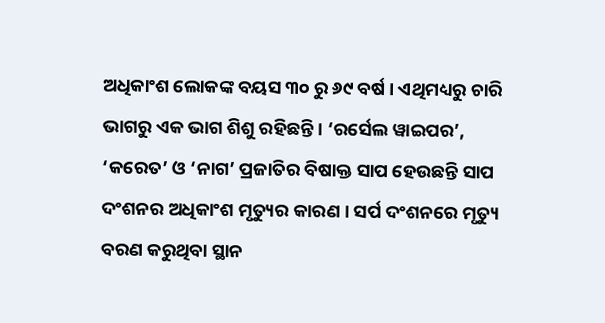ଅଧିକାଂଶ ଲୋକଙ୍କ ବୟସ ୩୦ ରୁ ୬୯ ବର୍ଷ । ଏଥିମଧ୍ୟରୁ ଚାରି ଭାଗରୁ ଏକ ଭାଗ ଶିଶୁ ରହିଛନ୍ତି। ‘ରର୍ସେଲ ୱାଇପର’, ‘କରେତ’ ଓ ‘ନାଗ’ ପ୍ରଜାତିର ବିଷାକ୍ତ ସାପ ହେଉଛନ୍ତି ସାପ ଦଂଶନର ଅଧିକାଂଶ ମୃତ୍ୟୁର କାରଣ । ସର୍ପ ଦଂଶନରେ ମୃତ୍ୟୁ ବରଣ କରୁଥିବା ସ୍ଥାନ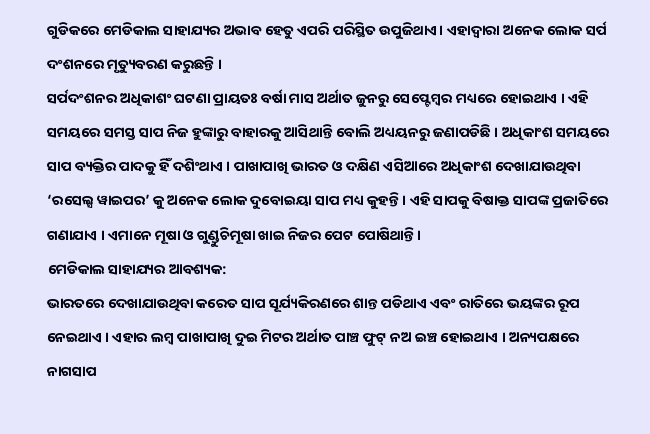ଗୁଡିକରେ ମେଡିକାଲ ସାହାଯ୍ୟର ଅଭାବ ହେତୁ ଏପରି ପରିସ୍ଥିତ ଉପୁଜିଥାଏ। ଏହାଦ୍ୱାରା ଅନେକ ଲୋକ ସର୍ପ ଦଂଶନରେ ମୃତ୍ୟୁବରଣ କରୁଛନ୍ତି ।
ସର୍ପଦଂଶନର ଅଧିକାଶଂ ଘଟଣା ପ୍ରାୟତଃ ବର୍ଷା ମାସ ଅର୍ଥାତ ଜୁନରୁ ସେପ୍ଟେମ୍ବର ମଧ୍ୟରେ ହୋଇଥାଏ । ଏହି ସମୟରେ ସମସ୍ତ ସାପ ନିଜ ହୁଙ୍କାରୁ ବାହାରକୁ ଆସିଥାନ୍ତି ବୋଲି ଅଧ୍ୟୟନରୁ ଜଣାପଡିଛି । ଅଧିକାଂଶ ସମୟରେ ସାପ ବ୍ୟକ୍ତିର ପାଦକୁ ହିଁ ଦଶିଂଥାଏ । ପାଖାପାଖି ଭାରତ ଓ ଦକ୍ଷିଣ ଏସିଆରେ ଅଧିକାଂଶ ଦେଖାଯାଉଥିବା ‘ରସେଲ୍ସ ୱାଇପର’ କୁ ଅନେକ ଲୋକ ଦୁବୋଇୟା ସାପ ମଧ୍ୟ କୁହନ୍ତି । ଏହି ସାପକୁ ବିଷାକ୍ତ ସାପଙ୍କ ପ୍ରଜାତିରେ ଗଣାଯାଏ । ଏମାନେ ମୂଷା ଓ ଗୁଣ୍ଡୁଚିମୂଷା ଖାଇ ନିଜର ପେଟ ପୋଷିଥାନ୍ତି ।
ମେଡିକାଲ ସାହାଯ୍ୟର ଆବଶ୍ୟକ:
ଭାରତରେ ଦେଖାଯାଉଥିବା କରେତ ସାପ ସୂର୍ଯ୍ୟକିରଣରେ ଶାନ୍ତ ପଡିଥାଏ ଏବଂ ରାତିରେ ଭୟଙ୍କର ରୂପ ନେଇଥାଏ । ଏହାର ଲମ୍ବ ପାଖାପାଖି ଦୁଇ ମିଟର ଅର୍ଥାତ ପାଞ୍ଚ ଫୁଟ୍ ନଅ ଇଞ୍ଚ ହୋଇଥାଏ । ଅନ୍ୟପକ୍ଷରେ ନାଗସାପ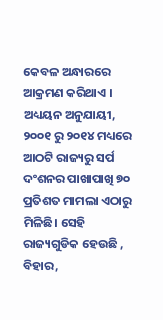କେବଳ ଅନ୍ଧାରରେ ଆକ୍ରମଣ କରିଥାଏ । ଅଧ୍ୟୟନ ଅନୁଯାୟୀ, ୨୦୦୧ ରୁ ୨୦୧୪ ମଧ୍ୟରେ ଆଠଟି ରାଜ୍ୟରୁ ସର୍ପ ଦଂଶନର ପାଖାପାଖି ୭୦ ପ୍ରତିଶତ ମାମଲା ଏଠାରୁ ମିଳିଛି। ସେହି ରାଜ୍ୟଗୁଡିକ ହେଉଛି , ବିହାର,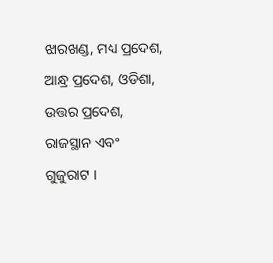ଝାରଖଣ୍ଡ, ମଧ୍ୟ ପ୍ରଦେଶ, ଆନ୍ଧ୍ର ପ୍ରଦେଶ, ଓଡିଶା, ଉତ୍ତର ପ୍ରଦେଶ, ରାଜସ୍ଥାନ ଏବଂ ଗୁଜୁରାଟ ।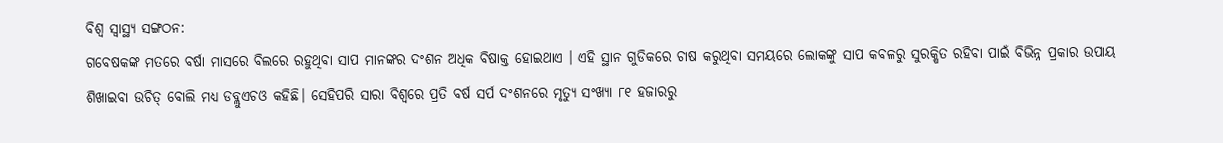ବିଶ୍ୱ ସ୍ୱାସ୍ଥ୍ୟ ସଙ୍ଗଠନ:
ଗବେଷକଙ୍କ ମତରେ ବର୍ଷା ମାସରେ ବିଲରେ ରହୁଥିବା ସାପ ମାନଙ୍କର ଦଂଶନ ଅଧିକ ବିଷାକ୍ତ ହୋଇଥାଏ । ଏହି ସ୍ଥାନ ଗୁଡିକରେ ଚାଷ କରୁଥିବା ସମୟରେ ଲୋକଙ୍କୁ ସାପ କବଳରୁ ସୁରକ୍ଷିତ ରହିବା ପାଇଁ ବିଭିନ୍ନ ପ୍ରକାର ଉପାୟ ଶିଖାଇବା ଉଚିତ୍ ବୋଲି ମଧ୍ୟ ଡବ୍ଲୁଏଚଓ କହିଛି। ସେହିପରି ସାରା ବିଶ୍ୱରେ ପ୍ରତି ବର୍ଷ ସର୍ପ ଦଂଶନରେ ମୃତ୍ୟୁ ସଂଖ୍ୟା ୮୧ ହଜାରରୁ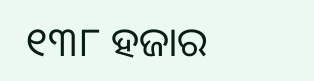୧୩୮ ହଜାର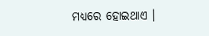ମଧ୍ୟରେ ହୋଇଥାଏ ।